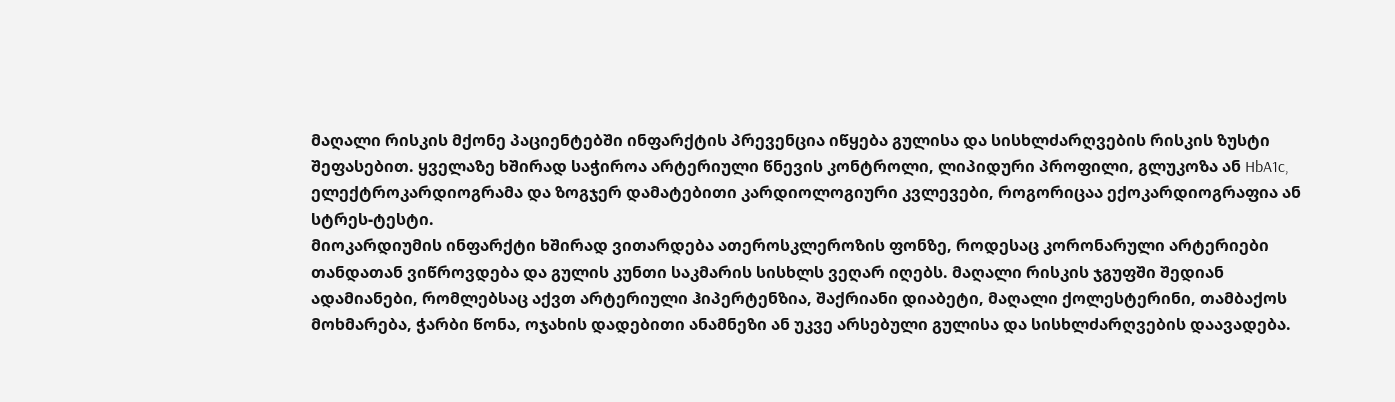მაღალი რისკის მქონე პაციენტებში ინფარქტის პრევენცია იწყება გულისა და სისხლძარღვების რისკის ზუსტი შეფასებით. ყველაზე ხშირად საჭიროა არტერიული წნევის კონტროლი, ლიპიდური პროფილი, გლუკოზა ან HbA1c, ელექტროკარდიოგრამა და ზოგჯერ დამატებითი კარდიოლოგიური კვლევები, როგორიცაა ექოკარდიოგრაფია ან სტრეს-ტესტი.
მიოკარდიუმის ინფარქტი ხშირად ვითარდება ათეროსკლეროზის ფონზე, როდესაც კორონარული არტერიები თანდათან ვიწროვდება და გულის კუნთი საკმარის სისხლს ვეღარ იღებს. მაღალი რისკის ჯგუფში შედიან ადამიანები, რომლებსაც აქვთ არტერიული ჰიპერტენზია, შაქრიანი დიაბეტი, მაღალი ქოლესტერინი, თამბაქოს მოხმარება, ჭარბი წონა, ოჯახის დადებითი ანამნეზი ან უკვე არსებული გულისა და სისხლძარღვების დაავადება.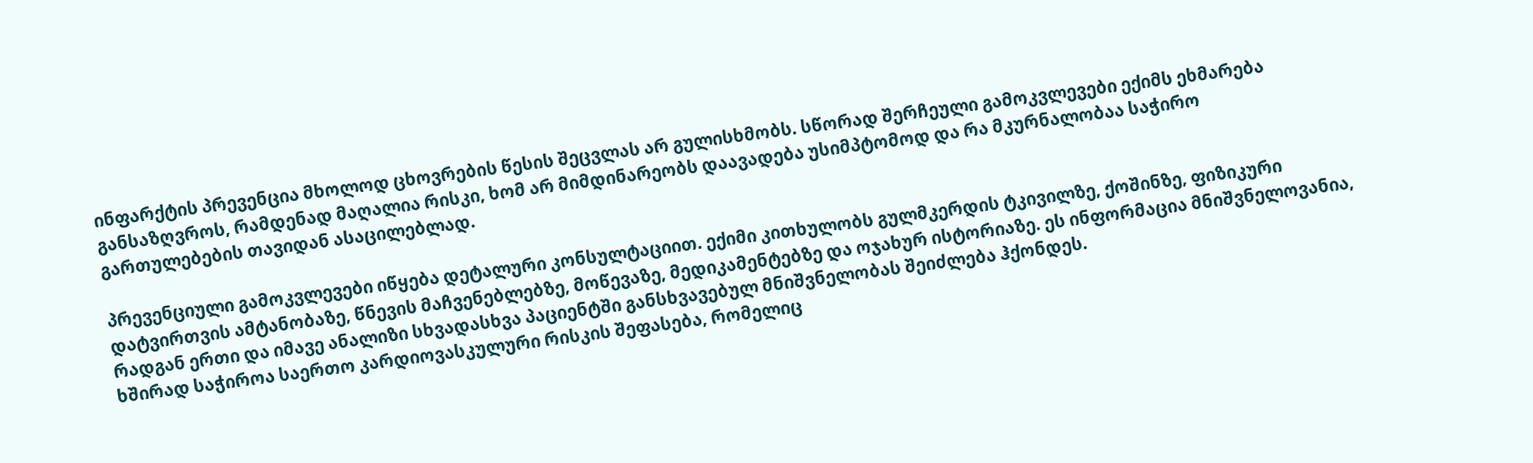ინფარქტის პრევენცია მხოლოდ ცხოვრების წესის შეცვლას არ გულისხმობს. სწორად შერჩეული გამოკვლევები ექიმს ეხმარება განსაზღვროს, რამდენად მაღალია რისკი, ხომ არ მიმდინარეობს დაავადება უსიმპტომოდ და რა მკურნალობაა საჭირო გართულებების თავიდან ასაცილებლად.

პრევენციული გამოკვლევები იწყება დეტალური კონსულტაციით. ექიმი კითხულობს გულმკერდის ტკივილზე, ქოშინზე, ფიზიკური დატვირთვის ამტანობაზე, წნევის მაჩვენებლებზე, მოწევაზე, მედიკამენტებზე და ოჯახურ ისტორიაზე. ეს ინფორმაცია მნიშვნელოვანია, რადგან ერთი და იმავე ანალიზი სხვადასხვა პაციენტში განსხვავებულ მნიშვნელობას შეიძლება ჰქონდეს.
ხშირად საჭიროა საერთო კარდიოვასკულური რისკის შეფასება, რომელიც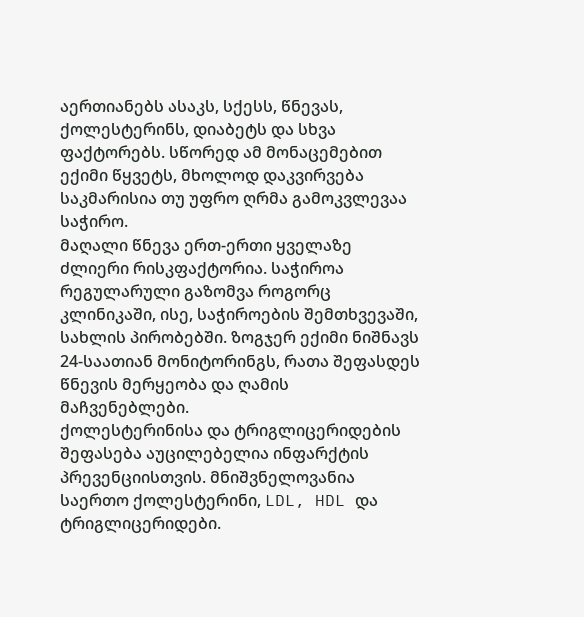აერთიანებს ასაკს, სქესს, წნევას, ქოლესტერინს, დიაბეტს და სხვა ფაქტორებს. სწორედ ამ მონაცემებით ექიმი წყვეტს, მხოლოდ დაკვირვება საკმარისია თუ უფრო ღრმა გამოკვლევაა საჭირო.
მაღალი წნევა ერთ-ერთი ყველაზე ძლიერი რისკფაქტორია. საჭიროა რეგულარული გაზომვა როგორც კლინიკაში, ისე, საჭიროების შემთხვევაში, სახლის პირობებში. ზოგჯერ ექიმი ნიშნავს 24-საათიან მონიტორინგს, რათა შეფასდეს წნევის მერყეობა და ღამის მაჩვენებლები.
ქოლესტერინისა და ტრიგლიცერიდების შეფასება აუცილებელია ინფარქტის პრევენციისთვის. მნიშვნელოვანია საერთო ქოლესტერინი, LDL, HDL და ტრიგლიცერიდები.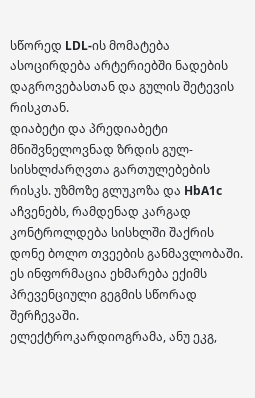სწორედ LDL-ის მომატება ასოცირდება არტერიებში ნადების დაგროვებასთან და გულის შეტევის რისკთან.
დიაბეტი და პრედიაბეტი მნიშვნელოვნად ზრდის გულ-სისხლძარღვთა გართულებების რისკს. უზმოზე გლუკოზა და HbA1c აჩვენებს, რამდენად კარგად კონტროლდება სისხლში შაქრის დონე ბოლო თვეების განმავლობაში. ეს ინფორმაცია ეხმარება ექიმს პრევენციული გეგმის სწორად შერჩევაში.
ელექტროკარდიოგრამა, ანუ ეკგ,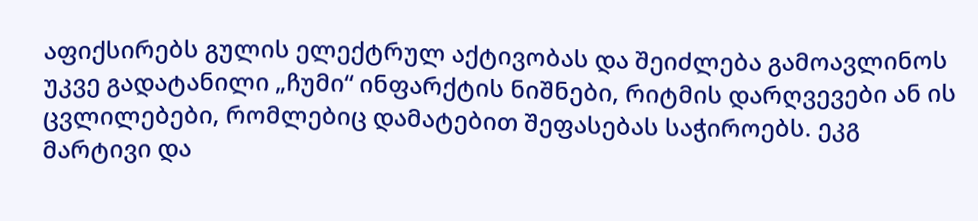აფიქსირებს გულის ელექტრულ აქტივობას და შეიძლება გამოავლინოს უკვე გადატანილი „ჩუმი“ ინფარქტის ნიშნები, რიტმის დარღვევები ან ის ცვლილებები, რომლებიც დამატებით შეფასებას საჭიროებს. ეკგ მარტივი და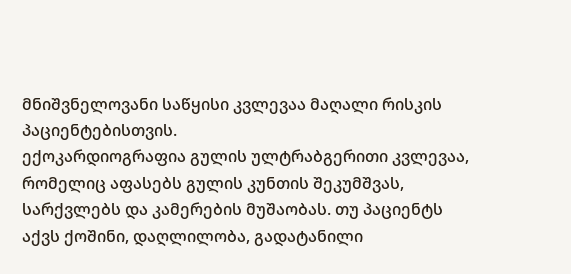მნიშვნელოვანი საწყისი კვლევაა მაღალი რისკის პაციენტებისთვის.
ექოკარდიოგრაფია გულის ულტრაბგერითი კვლევაა, რომელიც აფასებს გულის კუნთის შეკუმშვას, სარქვლებს და კამერების მუშაობას. თუ პაციენტს აქვს ქოშინი, დაღლილობა, გადატანილი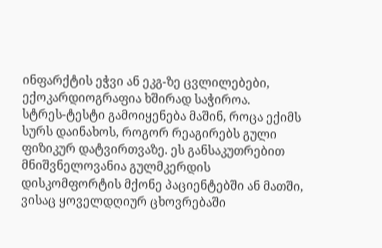ინფარქტის ეჭვი ან ეკგ-ზე ცვლილებები, ექოკარდიოგრაფია ხშირად საჭიროა.
სტრეს-ტესტი გამოიყენება მაშინ, როცა ექიმს სურს დაინახოს, როგორ რეაგირებს გული ფიზიკურ დატვირთვაზე. ეს განსაკუთრებით მნიშვნელოვანია გულმკერდის დისკომფორტის მქონე პაციენტებში ან მათში, ვისაც ყოველდღიურ ცხოვრებაში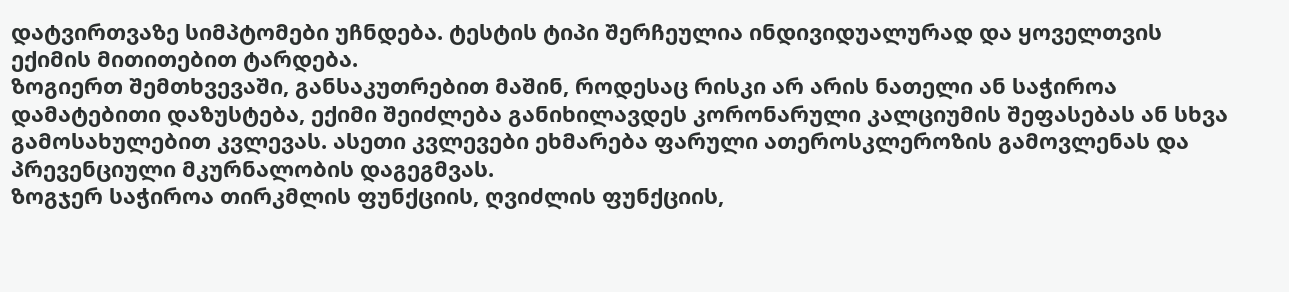დატვირთვაზე სიმპტომები უჩნდება. ტესტის ტიპი შერჩეულია ინდივიდუალურად და ყოველთვის ექიმის მითითებით ტარდება.
ზოგიერთ შემთხვევაში, განსაკუთრებით მაშინ, როდესაც რისკი არ არის ნათელი ან საჭიროა დამატებითი დაზუსტება, ექიმი შეიძლება განიხილავდეს კორონარული კალციუმის შეფასებას ან სხვა გამოსახულებით კვლევას. ასეთი კვლევები ეხმარება ფარული ათეროსკლეროზის გამოვლენას და პრევენციული მკურნალობის დაგეგმვას.
ზოგჯერ საჭიროა თირკმლის ფუნქციის, ღვიძლის ფუნქციის,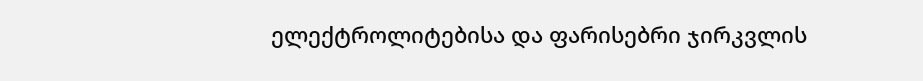ელექტროლიტებისა და ფარისებრი ჯირკვლის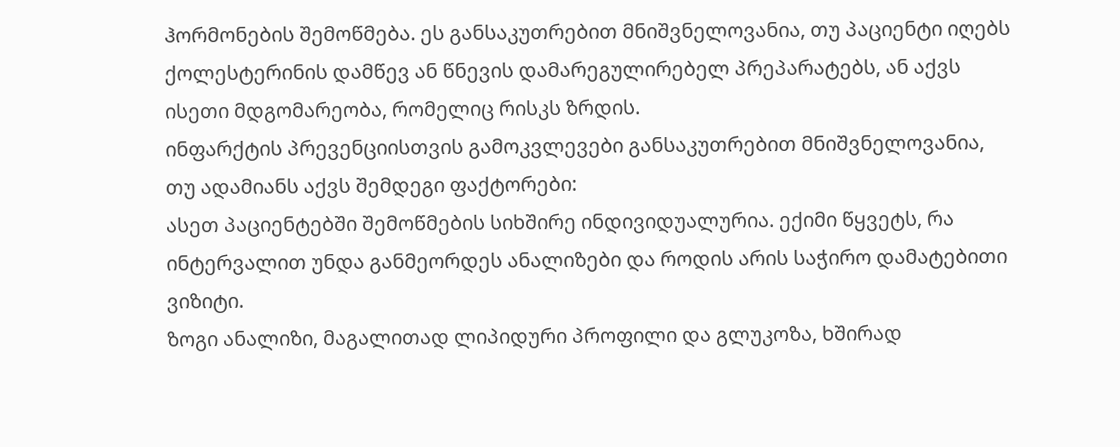ჰორმონების შემოწმება. ეს განსაკუთრებით მნიშვნელოვანია, თუ პაციენტი იღებს ქოლესტერინის დამწევ ან წნევის დამარეგულირებელ პრეპარატებს, ან აქვს ისეთი მდგომარეობა, რომელიც რისკს ზრდის.
ინფარქტის პრევენციისთვის გამოკვლევები განსაკუთრებით მნიშვნელოვანია, თუ ადამიანს აქვს შემდეგი ფაქტორები:
ასეთ პაციენტებში შემოწმების სიხშირე ინდივიდუალურია. ექიმი წყვეტს, რა ინტერვალით უნდა განმეორდეს ანალიზები და როდის არის საჭირო დამატებითი ვიზიტი.
ზოგი ანალიზი, მაგალითად ლიპიდური პროფილი და გლუკოზა, ხშირად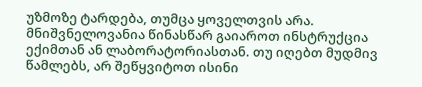უზმოზე ტარდება, თუმცა ყოველთვის არა. მნიშვნელოვანია წინასწარ გაიაროთ ინსტრუქცია ექიმთან ან ლაბორატორიასთან. თუ იღებთ მუდმივ წამლებს, არ შეწყვიტოთ ისინი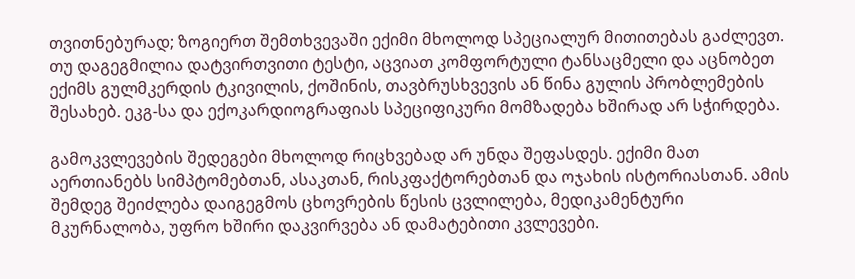თვითნებურად; ზოგიერთ შემთხვევაში ექიმი მხოლოდ სპეციალურ მითითებას გაძლევთ.
თუ დაგეგმილია დატვირთვითი ტესტი, აცვიათ კომფორტული ტანსაცმელი და აცნობეთ ექიმს გულმკერდის ტკივილის, ქოშინის, თავბრუსხვევის ან წინა გულის პრობლემების შესახებ. ეკგ-სა და ექოკარდიოგრაფიას სპეციფიკური მომზადება ხშირად არ სჭირდება.

გამოკვლევების შედეგები მხოლოდ რიცხვებად არ უნდა შეფასდეს. ექიმი მათ აერთიანებს სიმპტომებთან, ასაკთან, რისკფაქტორებთან და ოჯახის ისტორიასთან. ამის შემდეგ შეიძლება დაიგეგმოს ცხოვრების წესის ცვლილება, მედიკამენტური მკურნალობა, უფრო ხშირი დაკვირვება ან დამატებითი კვლევები.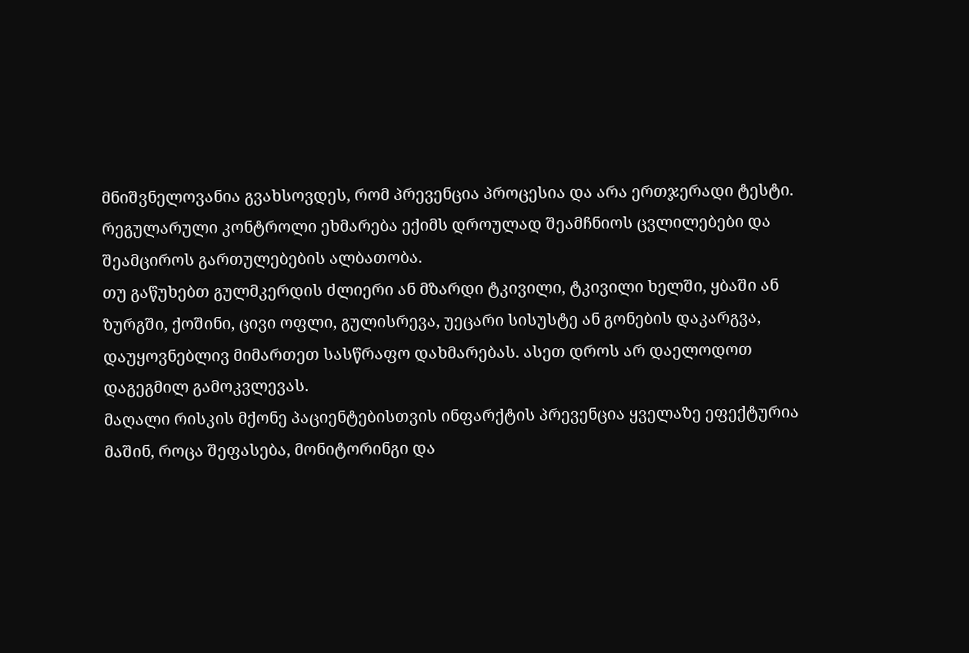მნიშვნელოვანია გვახსოვდეს, რომ პრევენცია პროცესია და არა ერთჯერადი ტესტი. რეგულარული კონტროლი ეხმარება ექიმს დროულად შეამჩნიოს ცვლილებები და შეამციროს გართულებების ალბათობა.
თუ გაწუხებთ გულმკერდის ძლიერი ან მზარდი ტკივილი, ტკივილი ხელში, ყბაში ან ზურგში, ქოშინი, ცივი ოფლი, გულისრევა, უეცარი სისუსტე ან გონების დაკარგვა, დაუყოვნებლივ მიმართეთ სასწრაფო დახმარებას. ასეთ დროს არ დაელოდოთ დაგეგმილ გამოკვლევას.
მაღალი რისკის მქონე პაციენტებისთვის ინფარქტის პრევენცია ყველაზე ეფექტურია მაშინ, როცა შეფასება, მონიტორინგი და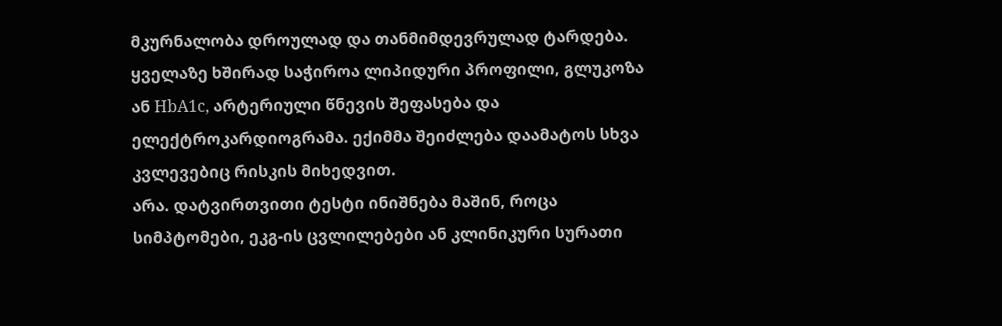მკურნალობა დროულად და თანმიმდევრულად ტარდება.
ყველაზე ხშირად საჭიროა ლიპიდური პროფილი, გლუკოზა ან HbA1c, არტერიული წნევის შეფასება და ელექტროკარდიოგრამა. ექიმმა შეიძლება დაამატოს სხვა კვლევებიც რისკის მიხედვით.
არა. დატვირთვითი ტესტი ინიშნება მაშინ, როცა სიმპტომები, ეკგ-ის ცვლილებები ან კლინიკური სურათი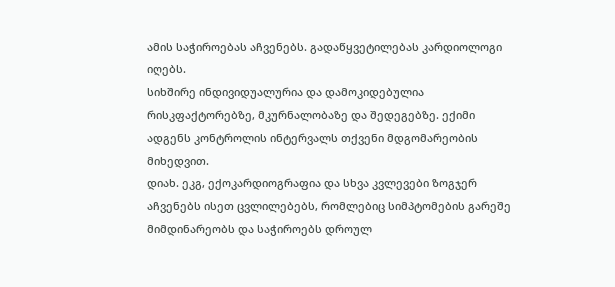ამის საჭიროებას აჩვენებს. გადაწყვეტილებას კარდიოლოგი იღებს.
სიხშირე ინდივიდუალურია და დამოკიდებულია რისკფაქტორებზე, მკურნალობაზე და შედეგებზე. ექიმი ადგენს კონტროლის ინტერვალს თქვენი მდგომარეობის მიხედვით.
დიახ. ეკგ, ექოკარდიოგრაფია და სხვა კვლევები ზოგჯერ აჩვენებს ისეთ ცვლილებებს, რომლებიც სიმპტომების გარეშე მიმდინარეობს და საჭიროებს დროულ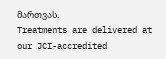მართვას.
Treatments are delivered at our JCI-accredited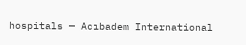hospitals — Acıbadem International